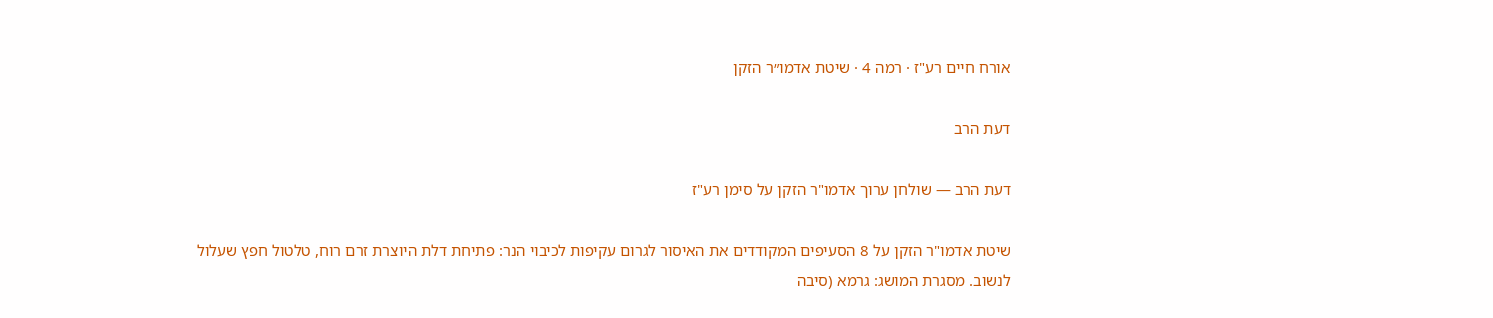אורח חיים רע"ז · רמה 4 · שיטת אדמו״ר הזקן

דעת הרב

דעת הרב — שולחן ערוך אדמו"ר הזקן על סימן רע"ז

שיטת אדמו"ר הזקן על 8 הסעיפים המקודדים את האיסור לגרום עקיפות לכיבוי הנר: פתיחת דלת היוצרת זרם רוח, טלטול חפץ שעלול לנשוב. מסגרת המושג: גרמא (סיבה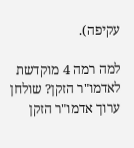עקיפה).

למה רמה 4 מוקדשת לאדמו"ר הזקן? שולחן ערוך אדמו"ר הזקן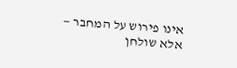אינו פירוש על המחבר — אלא שולחן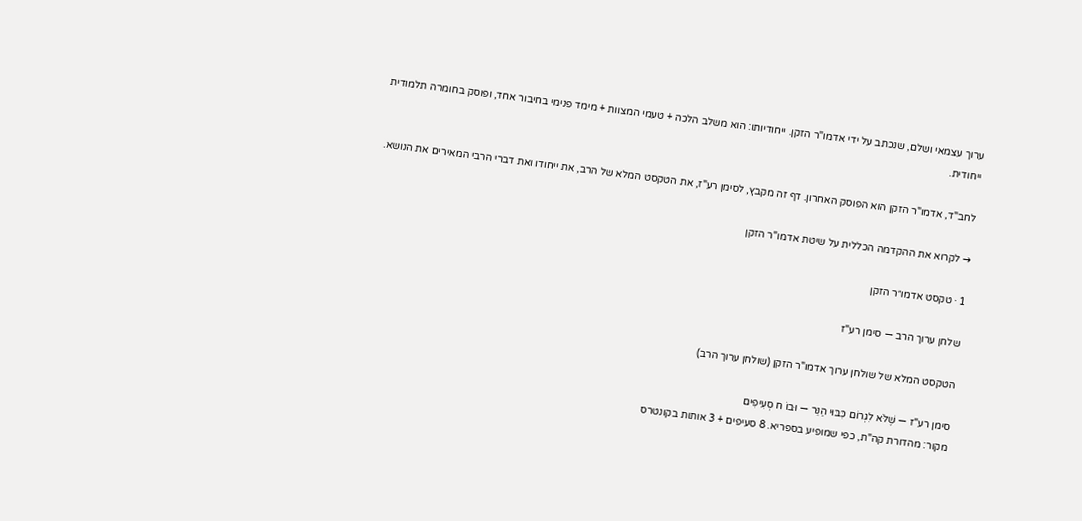ערוך עצמאי ושלם, שנכתב על ידי אדמו"ר הזקן. ייחודיותו: הוא משלב הלכה + טעמי המצוות + מימד פנימי בחיבור אחד, ופוסק בחומרה תלמודית ייחודית.

לחב"ד, אדמו"ר הזקן הוא הפוסק האחרון. דף זה מקבץ, לסימן רע"ז, את הטקסט המלא של הרב, את ייחודו ואת דברי הרבי המאירים את הנושא.

→ לקרוא את ההקדמה הכללית על שיטת אדמו"ר הזקן

1 · טקסט אדמו״ר הזקן

שלחן ערוך הרב — סימן רע"ז

הטקסט המלא של שולחן ערוך אדמו"ר הזקן (שולחן ערוך הרב)

סימן רע"ז — שֶׁלֹּא לִגְרוֹם כִּבּוּי הַנֵּר — וּבוֹ ח סְעִיפִים
מקור: מהדורת קה"ת, כפי שמופיע בספריא. 8 סעיפים + 3 אותות בקונטרס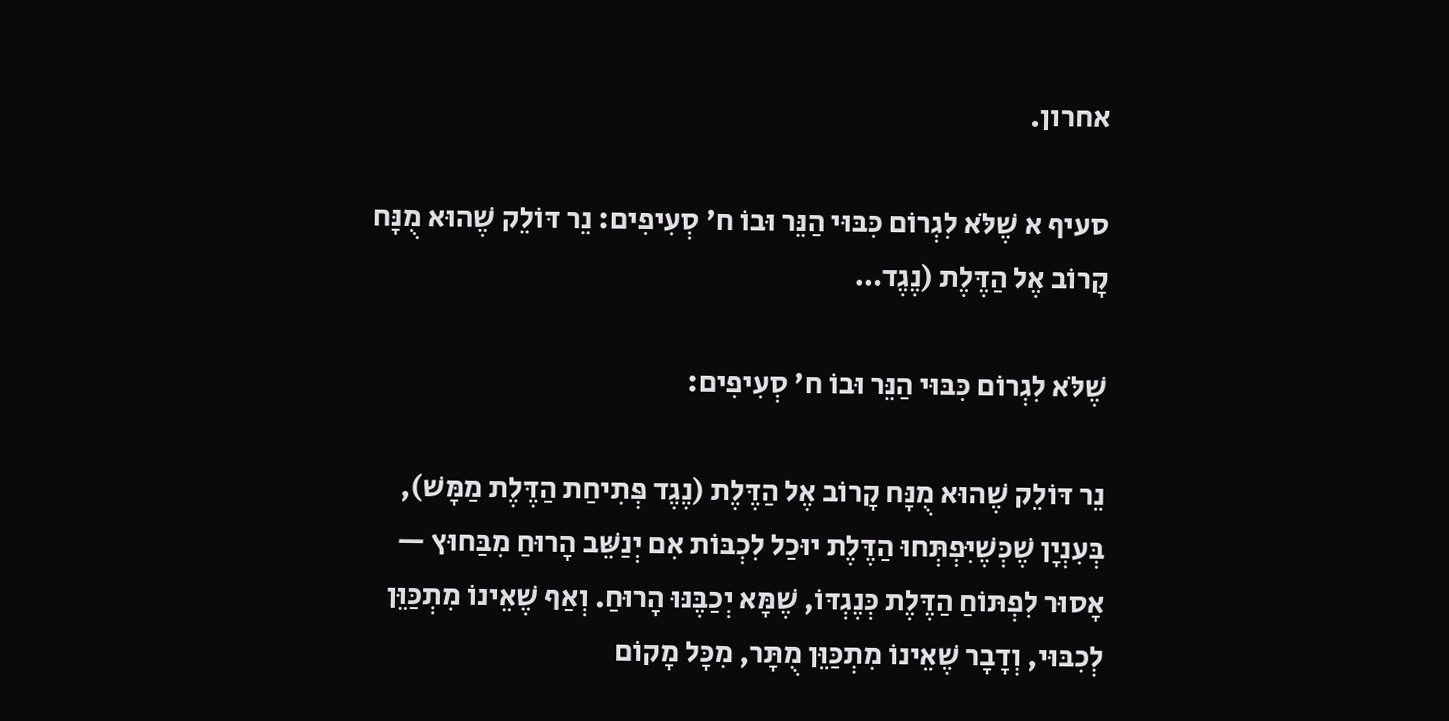אחרון.

סעיף א שֶׁלֹּא לִגְרוֹם כִּבּוּי הַנֵּר וּבוֹ ח' סְעִיפִים: נֵר דּוֹלֵק שֶׁהוּא מֻנָּח קָרוֹב אֶל הַדֶּלֶת (נֶגֶד…

שֶׁלֹּא לִגְרוֹם כִּבּוּי הַנֵּר וּבוֹ ח' סְעִיפִים:

נֵר דּוֹלֵק שֶׁהוּא מֻנָּח קָרוֹב אֶל הַדֶּלֶת (נֶגֶד פְּתִיחַת הַדֶּלֶת מַמָּשׁ), בְּעִנְיָן שֶׁכְּשֶׁיִּפְתְּחוּ הַדֶּלֶת יוּכַל לִכְבּוֹת אִם יְנַשֵּׁב הָרוּחַ מִבַּחוּץ — אָסוּר לִפְתּוֹחַ הַדֶּלֶת כְּנֶגְדּוֹ, שֶׁמָּא יְכַבֶּנּוּ הָרוּחַ. וְאַף שֶׁאֵינוֹ מִתְכַּוֵּן לְכִבּוּי, וְדָבָר שֶׁאֵינוֹ מִתְכַּוֵּן מֻתָּר, מִכָּל מָקוֹם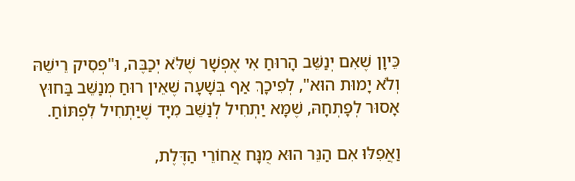כֵּיוָן שֶׁאִם יְנַשֵּׁב הָרוּחַ אִי אֶפְשָׁר שֶׁלֹּא יְכַבֶּה, וּ"פְסִיק רֵישֵׁהּ וְלֹא יָמוּת הוּא", לְפִיכָךְ אַף בְּשָׁעָה שֶׁאֵין רוּחַ מְנַשֵּׁב בַּחוּץ אָסוּר לְפָתְחָהּ, שֶׁמָּא יַתְחִיל לְנַשֵּׁב מִיָּד שֶׁיַּתְחִיל לִפְתּוֹחַ.

וַאֲפִלּוּ אִם הַנֵּר הוּא מֻנָּח אֲחוֹרֵי הַדֶּלֶת,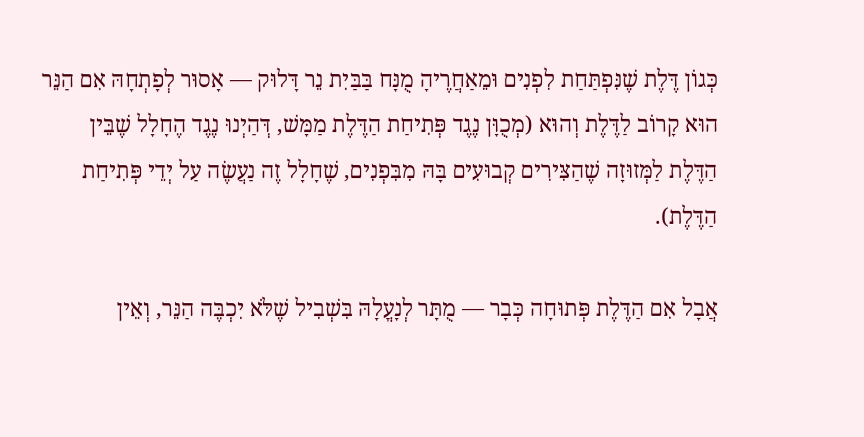כְּגוֹן דֶּלֶת שֶׁנִּפְתַּחַת לִפְנִים וּמֵאַחֲרֶיהָ מֻנָּח בַּבַּיִת נֵר דָּלוּק — אָסוּר לְפָתְחָהּ אִם הַנֵּר הוּא קָרוֹב לַדֶּלֶת וְהוּא (מְכֻוָּן נֶגֶד פְּתִיחַת הַדֶּלֶת מַמָּשׁ, דְּהַיְנוּ נֶגֶד הֶחָלָל שֶׁבֵּין הַדֶּלֶת לַמְּזוּזָה שֶׁהַצִּירִים קְבוּעִים בָּהּ מִבִּפְנִים, שֶׁחָלָל זֶה נַעֲשֶׂה עַל יְדֵי פְּתִיחַת הַדֶּלֶת).

אֲבָל אִם הַדֶּלֶת פְּתוּחָה כְּבָר — מֻתָּר לְנָעֳלָהּ בִּשְׁבִיל שֶׁלֹּא יִכְבֶּה הַנֵּר, וְאֵין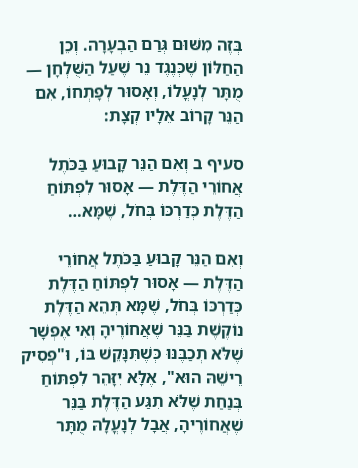בְּזֶה מִשּׁוּם גְּרַם הַבְעָרָה. וְכֵן הַחַלּוֹן שֶׁכְּנֶגֶד נֵר שֶׁעַל הַשֻּׁלְחָן — מֻתָּר לְנָעֳלוֹ, וְאָסוּר לְפָתְחוֹ, אִם הַנֵּר קָרוֹב אֵלָיו קְצָת:

סעיף ב וְאִם הַנֵּר קָבוּעַ בַּכֹּתֶל אֲחוֹרֵי הַדֶּלֶת — אָסוּר לִפְתּוֹחַ הַדֶּלֶת כְּדַרְכּוֹ בְּחֹל, שֶׁמָּא…

וְאִם הַנֵּר קָבוּעַ בַּכֹּתֶל אֲחוֹרֵי הַדֶּלֶת — אָסוּר לִפְתּוֹחַ הַדֶּלֶת כְּדַרְכּוֹ בְּחֹל, שֶׁמָּא תְּהֵא הַדֶּלֶת נוֹקֶשֶׁת בַּנֵּר שֶׁאֲחוֹרֶיהָ וְאִי אֶפְשָׁר שֶׁלֹּא תְכַבֶּנּוּ כְּשֶׁתִּנָּקֵשׁ בּוֹ, וּ"פְסִיק רֵישֵׁהּ הוּא", אֶלָּא יִזָּהֵר לִפְתּוֹחַ בְּנַחַת שֶׁלֹּא תִגַּע הַדֶּלֶת בַּנֵּר שֶׁאֲחוֹרֶיהָ, אֲבָל לְנָעֳלָהּ מֻתָּר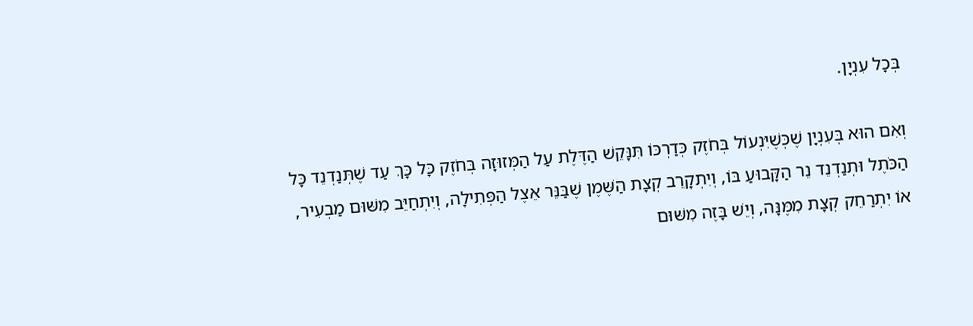בְּכָל עִנְיָן.

וְאִם הוּא בְּעִנְיָן שֶׁכְּשֶׁיִּנְעוֹל בְּחֹזֶק כְּדַרְכּוֹ תִּנָּקֵשׁ הַדֶּלֶת עַל הַמְּזוּזָה בְּחֹזֶק כָּל כָּךְ עַד שֶׁתְּנַדְנֵד כָּל הַכֹּתֶל וּתְנַדְנֵד נֵר הַקָּבוּעַ בּוֹ, וְיִתְקָרֵב קְצָת הַשֶּׁמֶן שֶׁבַּנֵּר אֵצֶל הַפְּתִילָה, וְיִתְחַיֵּב מִשּׁוּם מַבְעִיר, אוֹ יִתְרַחֵק קְצָת מִמֶּנָּה, וְיֵשׁ בָּזֶה מִשּׁוּם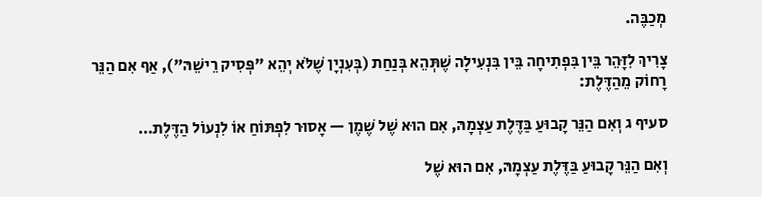מְכַבֶּה.

צָרִיךְ לִזָּהֵר בֵּין בִּפְתִיחָה בֵּין בִּנְעִילָה שֶׁתְּהֵא בְּנַחַת (בְּעִנְיָן שֶׁלֹּא יְהֵא "פְּסִיק רֵישֵׁהּ"), אַף אִם הַנֵּר רָחוֹק מֵהַדֶּלֶת:

סעיף ג וְאִם הַנֵּר קָבוּעַ בַּדֶּלֶת עַצְמָהּ, אִם הוּא שֶׁל שֶׁמֶן — אָסוּר לִפְתּוֹחַ אוֹ לִנְעוֹל הַדֶּלֶת…

וְאִם הַנֵּר קָבוּעַ בַּדֶּלֶת עַצְמָהּ, אִם הוּא שֶׁל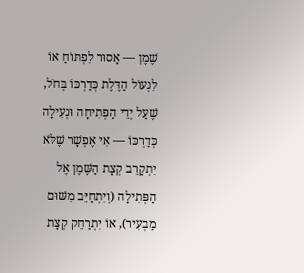שֶׁמֶן — אָסוּר לִפְתּוֹחַ אוֹ לִנְעוֹל הַדֶּלֶת כְּדַרְכּוֹ בְּחֹל, שֶׁעַל יְדֵי הַפְּתִיחָה וּנְעִילָה כְּדַרְכּוֹ — אִי אֶפְשָׁר שֶׁלֹּא יִתְקָרֵב קְצָת הַשֶּׁמֶן אֶל הַפְּתִילָה (וְיִתְחַיֵּב מִשּׁוּם מַבְעִיר), אוֹ יִתְרַחֵק קְצָת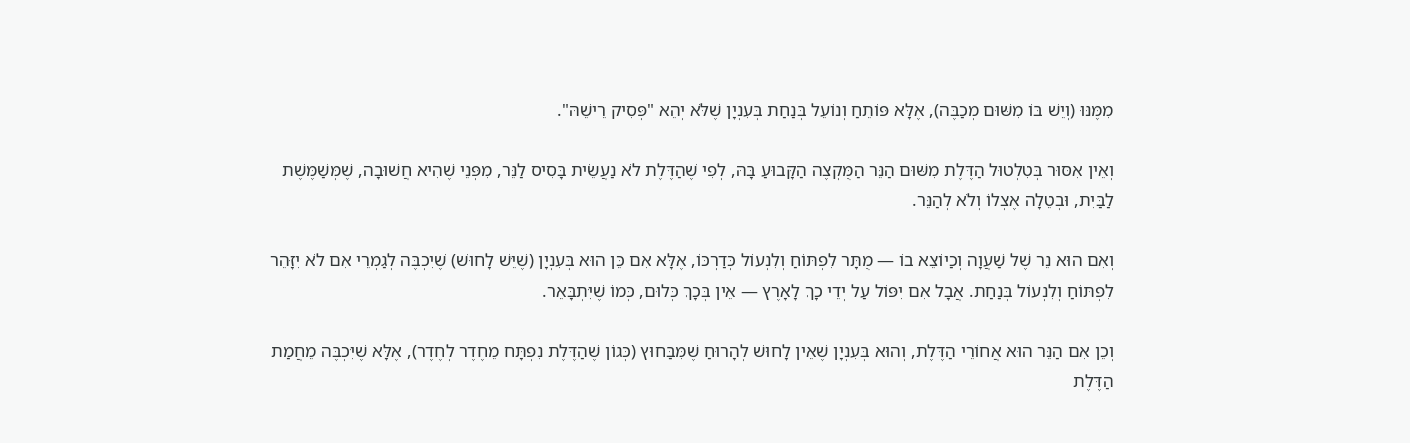מִמֶּנּוּ (וְיֵשׁ בּוֹ מִשּׁוּם מְכַבֶּה), אֶלָּא פּוֹתֵחַ וְנוֹעֵל בְּנַחַת בְּעִנְיָן שֶׁלֹּא יְהֵא "פְּסִיק רֵישֵׁהּ".

וְאֵין אִסּוּר בְּטִלְטוּל הַדֶּלֶת מִשּׁוּם הַנֵּר הַמֻּקְצֶה הַקָּבוּעַ בָּהּ, לְפִי שֶׁהַדֶּלֶת לֹא נַעֲשֵׂית בָּסִיס לַנֵּר, מִפְּנֵי שֶׁהִיא חֲשׁוּבָה, שֶׁמְּשַׁמֶּשֶׁת לַבַּיִת, וּבְטֵלָה אֶצְלוֹ וְלֹא לְהַנֵּר.

וְאִם הוּא נֵר שֶׁל שַׁעֲוָה וְכַיוֹצֵא בוֹ — מֻתָּר לִפְתּוֹחַ וְלִנְעוֹל כְּדַרְכּוֹ, אֶלָּא אִם כֵּן הוּא בְּעִנְיָן (שֶׁיֵּשׁ לָחוּשׁ) שֶׁיִכְבֶּה לְגַמְרֵי אִם לֹא יִזָּהֵר לִפְתּוֹחַ וְלִנְעוֹל בְּנַחַת. אֲבָל אִם יִפּוֹל עַל יְדֵי כָךְ לָאָרֶץ — אֵין בְּכָךְ כְּלוּם, כְּמוֹ שֶׁיִּתְבָּאֵר.

וְכֵן אִם הַנֵּר הוּא אֲחוֹרֵי הַדֶּלֶת, וְהוּא בְּעִנְיָן שֶׁאֵין לָחוּשׁ לְהָרוּחַ שֶׁמִּבַּחוּץ (כְּגוֹן שֶׁהַדֶּלֶת נִפְתָּח מֵחֶדֶר לְחֶדֶר), אֶלָּא שֶׁיִּכְבֶּה מֵחֲמַת הַדֶּלֶת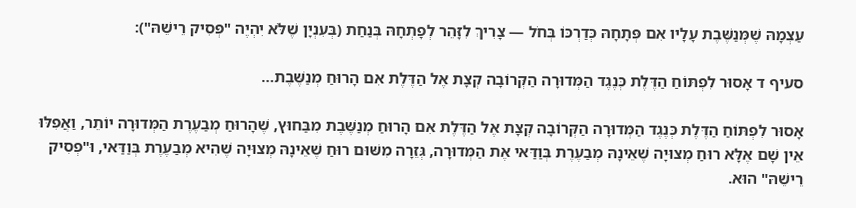עַצְמָהּ שֶׁמְּנַשֶּׁבֶת עָלָיו אִם פְּתָחָהּ כְּדַרְכּוֹ בְּחֹל — צָרִיךְ לִזָּהֵר לְפָתְחָהּ בְּנַחַת (בְּעִנְיָן שֶׁלֹּא יִהְיֶה "פְּסִיק רֵישֵׁהּ"):

סעיף ד אָסוּר לִפְתּוֹחַ הַדֶּלֶת כְּנֶגֶד הַמְּדוּרָה הַקְּרוֹבָה קְצָת אֶל הַדֶּלֶת אִם הָרוּחַ מְנַשֶּׁבֶת…

אָסוּר לִפְתּוֹחַ הַדֶּלֶת כְּנֶגֶד הַמְּדוּרָה הַקְּרוֹבָה קְצָת אֶל הַדֶּלֶת אִם הָרוּחַ מְנַשֶּׁבֶת מִבַּחוּץ, שֶׁהָרוּחַ מְבַעֶרֶת הַמְּדוּרָה יוֹתֵר, וַאֲפִלּוּ אֵין שָׁם אֶלָּא רוּחַ מְצוּיָה שֶׁאֵינָהּ מְבַעֶרֶת בְּוַדַּאי אֶת הַמְּדוּרָה, גְּזֵרָה מִשּׁוּם רוּחַ שֶׁאֵינָהּ מְצוּיָה שֶׁהִיא מְבַעֶרֶת בְּוַדַּאי, וּ"פְסִיק רֵישֵׁהּ" הוּא.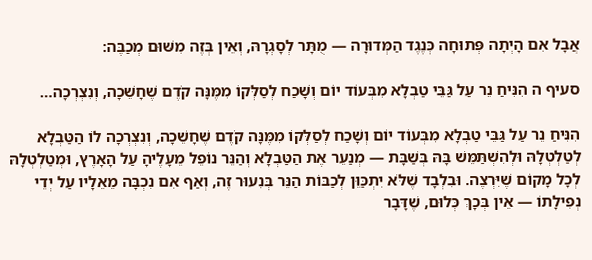אֲבָל אִם הָיְתָה פְּתוּחָה כְּנֶגֶד הַמְּדוּרָה — מֻתָּר לְסָגְרָהּ, וְאֵין בְּזֶה מִשּׁוּם מְכַבֶּה:

סעיף ה הִנִּיחַ נֵר עַל גַּבֵּי טַבְלָא מִבְּעוֹד יוֹם וְשָׁכַח לְסַלְּקוֹ מִמֶּנָּה קֹדֶם שֶׁחָשֵׁכָה, וְנִצְרְכָה…

הִנִּיחַ נֵר עַל גַּבֵּי טַבְלָא מִבְּעוֹד יוֹם וְשָׁכַח לְסַלְּקוֹ מִמֶּנָּה קֹדֶם שֶׁחָשֵׁכָה, וְנִצְרְכָה לוֹ הַטַּבְלָא לְטַלְטְלָהּ וּלְהִשְׁתַּמֵּשׁ בָּהּ בְּשַׁבָּת — מְנַעֵר אֶת הַטַּבְלָא וְהַנֵּר נוֹפֵל מֵעָלֶיהָ עַל הָאָרֶץ, וּמְטַלְטְלָהּ לְכָל מָקוֹם שֶׁיִּרְצֶה. וּבִלְבָד שֶׁלֹּא יִתְכַּוֵּן לְכַבּוֹת הַנֵּר בְּנִעוּר זֶה, וְאַף אִם נִכְבָּה מֵאֵלָיו עַל יְדֵי נְפִילָתוֹ — אֵין בְּכָךְ כְּלוּם, שֶׁדָּבָר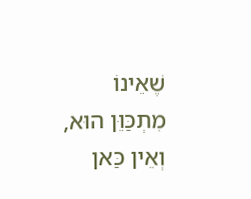שֶׁאֵינוֹ מִתְכַּוֵּן הוּא, וְאֵין כַּאן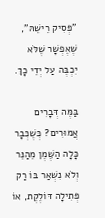"פְּסִיק רֵישֵׁהּ", שֶׁאֶפְשָׁר שֶׁלֹּא יִכְבֶּה עַל יְדֵי כָךְ.

בַּמֶּה דְּבָרִים אֲמוּרִים? כְּשֶׁכְּבָר כָּלָה הַשֶּׁמֶן מֵהַנֵּר וְלֹא נִשְׁאַר בּוֹ רַק פְּתִילָה דּוֹלֶקֶת, אוֹ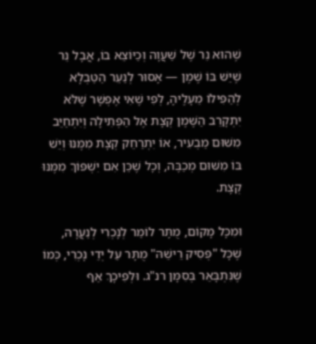שֶׁהוּא נֵר שֶׁל שַׁעֲוָה וְכַיּוֹצֵא בוֹ, אֲבָל נֵר שֶׁיֵּשׁ בּוֹ שֶׁמֶן — אָסוּר לְנַעֵר הַטַּבְלָא לְהַפִּילוֹ מֵעָלֶיהָ, לְפִי שֶׁאִי אֶפְשָׁר שֶׁלֹּא יִתְקָרֵב הַשֶּׁמֶן קְצָת אֶל הַפְּתִילָה וְיִתְחַיֵּב מִשּׁוּם מַבְעִיר, אוֹ יִתְרַחֵק קְצָת מִמֶּנּוּ וְיֵשׁ בּוֹ מִשּׁוּם מְכַבֶּה, וְכָל שֶׁכֵּן אִם יִשְׁפּוֹךְ מִמֶּנּוּ קְצָת.

וּמִכָּל מָקוֹם, מֻתָּר לוֹמַר לְנָכְרִי לְנַעֲרָהּ, שֶׁכָּל "פְּסִיק רֵישֵׁהּ" מֻתָּר עַל יְדֵי נָכְרִי, כְּמוֹ שֶׁנִּתְבָּאֵר בְּסִמָּן רנ"ג. וּלְפִיכָךְ אַף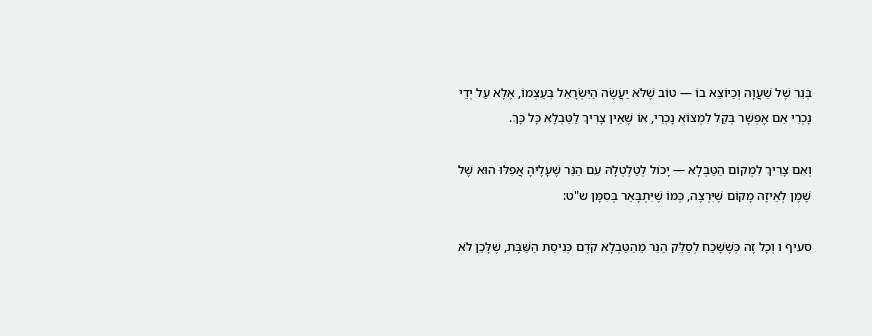בְּנֵר שֶׁל שַׁעֲוָה וְכַיוֹצֵא בוֹ — טוֹב שֶׁלֹּא יַעֲשֶׂה הַיִּשְׂרָאֵל בְּעַצְמוֹ, אֶלָּא עַל יְדֵי נָכְרִי אִם אֶפְשָׁר בְּקַל לִמְצוֹא נָכְרִי, אוֹ שֶׁאֵין צָרִיךְ לַטַּבְלָא כָּל כָּךְ.

וְאִם צָרִיךְ לִמְקוֹם הַטַּבְלָא — יָכוֹל לְטַלְטְלָהּ עִם הַנֵּר שֶׁעָלֶיהָ אֲפִלּוּ הוּא שֶׁל שֶׁמֶן לְאֵיזֶה מָקוֹם שֶׁיִּרְצֶה, כְּמוֹ שֶׁיִּתְבָּאֵר בְּסִמָּן ש"ט:

סעיף ו וְכָל זֶה כְּשֶׁשָּׁכַח לְסַלֵּק הַנֵּר מֵהַטַּבְלָא קֹדֶם כְּנִיסַת הַשַּׁבָּת, שֶׁלָּכֵן לֹא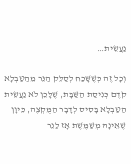נַעֲשֵׂית…

וְכָל זֶה כְּשֶׁשָּׁכַח לְסַלֵּק הַנֵּר מֵהַטַּבְלָא קֹדֶם כְּנִיסַת הַשַּׁבָּת, שֶׁלָּכֵן לֹא נַעֲשֵׂית הַטַּבְלָא בָּסִיס לְדָבָר הַמֻּקְצֶה, כֵּיוָן שֶׁאֵינָהּ מְשַׁמֶּשֶׁת אָז לַנֵר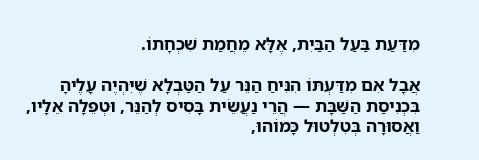מִדַּעַת בַּעַל הַבַּיִת, אֶלָּא מֵחֲמַת שִׁכְחָתוֹ.

אֲבָל אִם מִדַּעְתּוֹ הִנִּיחַ הַנֵּר עַל הַטַּבְלָא שֶׁיִּהְיֶה עָלֶיהָ בִּכְנִיסַת הַשַּׁבָּת — הֲרֵי נַעֲשֵׂית בָּסִיס לְהַנֵּר, וּטְפֵלָה אֵלָיו, וַאֲסוּרָה בְּטִלְטוּל כָּמוֹהוּ,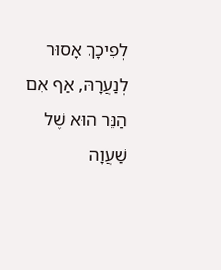לְפִיכָךְ אָסוּר לְנַעֲרָהּ, אַף אִם הַנֵּר הוּא שֶׁל שַׁעֲוָה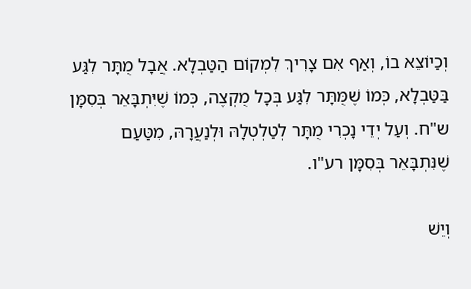וְכַיוֹצֵא בוֹ, וְאַף אִם צָרִיךְ לִמְקוֹם הַטַּבְלָא. אֲבָל מֻתָּר לִגַּע בַּטַּבְלָא, כְּמוֹ שֶׁמֻּתָּר לִגַּע בְּכָל מֻקְצֶה, כְּמוֹ שֶׁיִּתְבָּאֵר בְּסִמָּן ש"ח. וְעַל יְדֵי נָכְרִי מֻתָּר לְטַלְטְלָהּ וּלְנַעֲרָהּ, מִטַּעַם שֶׁנִּתְבָּאֵר בְּסִמָּן רע"ו.

וְיֵשׁ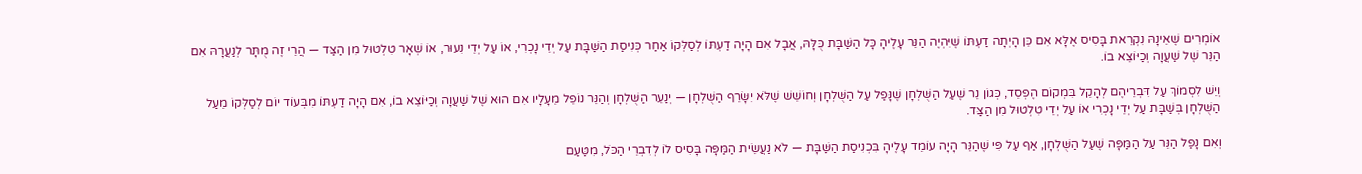אוֹמְרִים שֶׁאֵינָהּ נִקְרֵאת בָּסִיס אֶלָּא אִם כֵּן הָיְתָה דַעְתּוֹ שֶׁיִּהְיֶה הַנֵּר עָלֶיהָ כָּל הַשַּׁבָּת כֻּלָּהּ, אֲבָל אִם הָיָה דַעְתּוֹ לְסַלְּקוֹ אַחַר כְּנִיסַת הַשַּׁבָּת עַל יְדֵי נָכְרִי, אוֹ עַל יְדֵי נִעוּר, אוֹ שְׁאָר טִלְטוּל מִן הַצַּד — הֲרֵי זֶה מֻתָּר לְנַעֲרָהּ אִם הַנֵּר שֶׁל שַׁעֲוָה וְכַיּוֹצֵא בוֹ.

וְיֵשׁ לִסְמוֹךְ עַל דִּבְרֵיהֶם לְהָקֵל בִּמְקוֹם הֶפְסֵד, כְּגוֹן נֵר שֶׁעַל הַשֻּׁלְחָן שֶׁנָּפַל עַל הַשֻּׁלְחָן וְחוֹשֵׁשׁ שֶׁלֹּא יִשָּׂרֵף הַשֻּׁלְחָן — יְנַעֵר הַשֻּׁלְחָן וְהַנֵּר נוֹפֵל מֵעָלָיו אִם הוּא שֶׁל שַׁעֲוָה וְכַיּוֹצֵא בוֹ, אִם הָיָה דַעְתּוֹ מִבְּעוֹד יוֹם לְסַלְּקוֹ מֵעַל הַשֻּׁלְחָן בְּשַׁבָּת עַל יְדֵי נָכְרִי אוֹ עַל יְדֵי טִלְטוּל מִן הַצַּד.

וְאִם נָפַל הַנֵּר עַל הַמַּפָּה שֶׁעַל הַשֻּׁלְחָן, אַף עַל פִּי שֶׁהַנֵּר הָיָה עוֹמֵד עָלֶיהָ בִּכְנִיסַת הַשַּׁבָּת — לֹא נַעֲשֵׂית הַמַּפָּה בָּסִיס לוֹ לְדִבְרֵי הַכֹּל, מִטַּעַם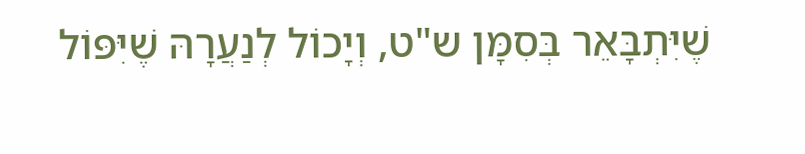שֶׁיִּתְבָּאֵר בְּסִמָּן ש"ט, וְיָכוֹל לְנַעֲרָהּ שֶׁיִּפּוֹל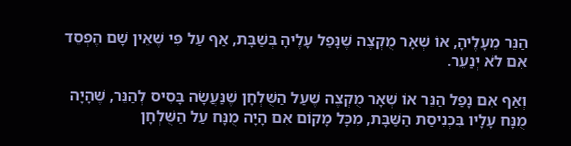הַנֵּר מֵעָלֶיהָ, אוֹ שְׁאָר מֻקְצֶה שֶׁנָּפַל עָלֶיהָ בְּשַׁבָּת, אַף עַל פִּי שֶׁאֵין שָׁם הֶפְסֵד אִם לֹא יְנַעֵר.

וְאַף אִם נָפַל הַנֵּר אוֹ שְׁאָר מֻקְצֶה שֶׁעַל הַשֻּׁלְחָן שֶׁנַּעֲשָׂה בָּסִיס לְהַנֵּר, שֶׁהָיָה מֻנָּח עָלָיו בִּכְנִיסַת הַשַּׁבָּת, מִכָּל מָקוֹם אִם הָיָה מֻנָּח עַל הַשֻּׁלְחָן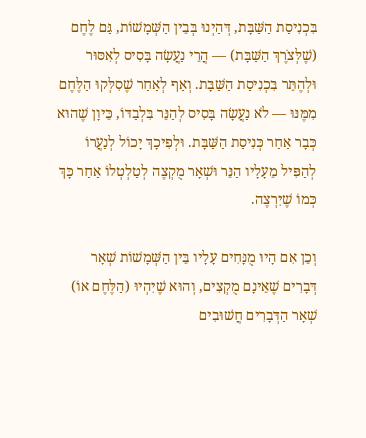בִּכְנִיסַת הַשַּׁבָּת, דְּהַיְנוּ בְּבֵין הַשְּׁמָשׁוֹת, גַּם לֶחֶם (שֶׁלְּצֹרֶךְ הַשַּׁבָּת) — הֲרֵי נַעֲשָׂה בָּסִיס לְאִסּוּר וּלְהֶתֵּר בִּכְנִיסַת הַשַּׁבָּת. וְאַף לְאַחַר שֶׁסִלְּקוּ הַלֶּחֶם מִמֶּנּוּ — לֹא נַעֲשָׂה בָּסִיס לְהַנֵּר בִּלְבַדּוֹ, כֵּיוָן שֶׁהוּא כְּבָר אַחַר כְּנִיסַת הַשַּׁבָּת. וּלְפִיכָךְ יָכוֹל לְנַעֲרוֹ לְהַפִּיל מֵעָלָיו הַנֵּר וּשְׁאָר מֻקְצֶה לְטַלְטְלוֹ אַחַר כָּךְ כְּמוֹ שֶׁיִּרְצֶה.

וְכֵן אִם הָיוּ מֻנָּחִים עָלָיו בֵּין הַשְּׁמָשׁוֹת שְׁאָר דְּבָרִים שֶׁאֵינָם מֻקְצִים, וְהוּא שֶׁיִּהְיוּ (הַלֶּחֶם אוֹ) שְׁאָר הַדְּבָרִים חֲשׁוּבִים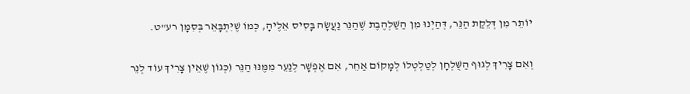יוֹתֵר מִן דְּלֵקַת הַנֵּר, דְּהַיְנוּ מִן הַשַּׁלְהֶבֶת שֶׁהַנֵּר נַעֲשָׂה בָּסִיס אֵלֶיהָ, כְּמוֹ שֶׁיִּתְבָּאֵר בְּסִמָּן רע"ט.

וְאִם צָרִיךְ לְגוּף הַשֻּׁלְחָן לְטַלְטְלוֹ לְמָקוֹם אַחֵר, אִם אֶפְשָׁר לְנַעֵר מִמֶּנּוּ הַנֵּר (כְּגוֹן שֶׁאֵין צָרִיךְ עוֹד לְנֵר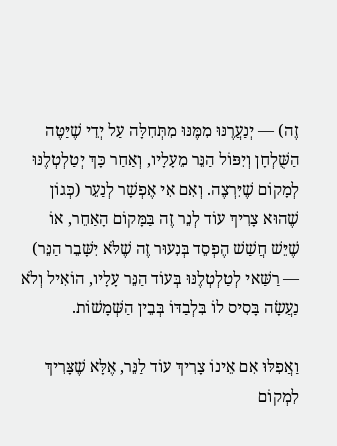זֶה) — יְנַעֲרֶנּוּ מִמֶּנּוּ מִתְּחִלָּה עַל יְדֵי שֶׁיַּטֶּה הַשֻּׁלְחָן וְיִפּוֹל הַנֵּר מֵעָלָיו, וְאַחַר כָּךְ יְטַלְטְלֶנּוּ לְמָקוֹם שֶׁיִּרְצֶה. וְאִם אִי אֶפְשָׁר לְנַעֵר (כְּגוֹן שֶׁהוּא צָרִיךְ עוֹד לְנֵר זֶה בַּמָּקוֹם הָאַחֵר, אוֹ שֶׁיֵּשׁ חֲשַׁשׁ הֶפְסֵד בְּנִעוּר זֶה שֶׁלֹּא יִשָּׁבֵר הַנֵּר) — רַשַּׁאי לְטַלְטְלֶנּוּ בְּעוֹד הַנֵּר עָלָיו, הוֹאִיל וְלֹא נַעֲשָׂה בָּסִיס לוֹ בִּלְבַדּוֹ בְּבֵין הַשְּׁמָשׁוֹת.

וַאֲפִלּוּ אִם אֵינוֹ צָרִיךְ עוֹד לַנֵּר, אֶלָּא שֶׁצָּרִיךְ לִמְקוֹם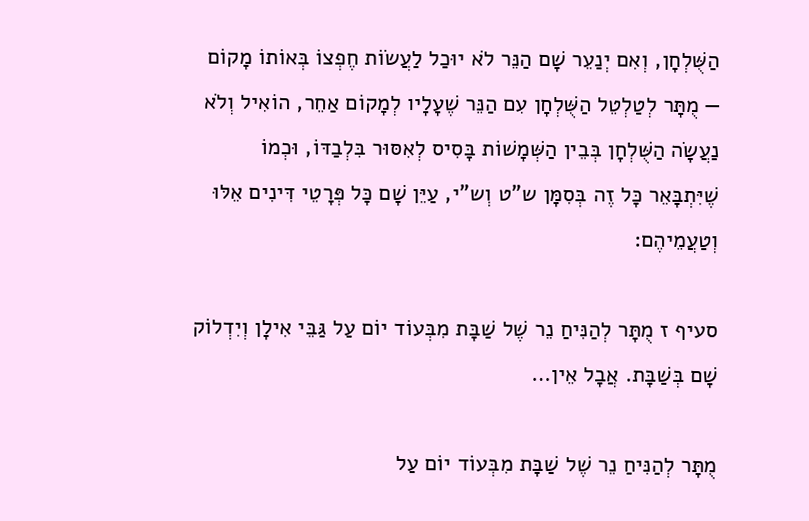הַשֻּׁלְחָן, וְאִם יְנַעֵר שָׁם הַנֵּר לֹא יוּכַל לַעֲשׂוֹת חֶפְצוֹ בְּאוֹתוֹ מָקוֹם — מֻתָּר לְטַלְטֵל הַשֻּׁלְחָן עִם הַנֵּר שֶׁעָלָיו לְמָקוֹם אַחֵר, הוֹאִיל וְלֹא נַעֲשָׂה הַשֻּׁלְחָן בְּבֵין הַשְּׁמָשׁוֹת בָּסִיס לְאִסּוּר בִּלְבַדּוֹ, וּכְמוֹ שֶׁיִּתְבָּאֵר כָּל זֶה בְּסִמָּן ש"ט וְש"י, עַיֵּן שָׁם כָּל פְּרָטֵי דִּינִים אֵלּוּ וְטַעֲמֵיהֶם:

סעיף ז מֻתָּר לְהַנִּיחַ נֵר שֶׁל שַׁבָּת מִבְּעוֹד יוֹם עַל גַּבֵּי אִילָן וְיִדְלוֹק שָׁם בְּשַׁבָּת. אֲבָל אֵין…

מֻתָּר לְהַנִּיחַ נֵר שֶׁל שַׁבָּת מִבְּעוֹד יוֹם עַל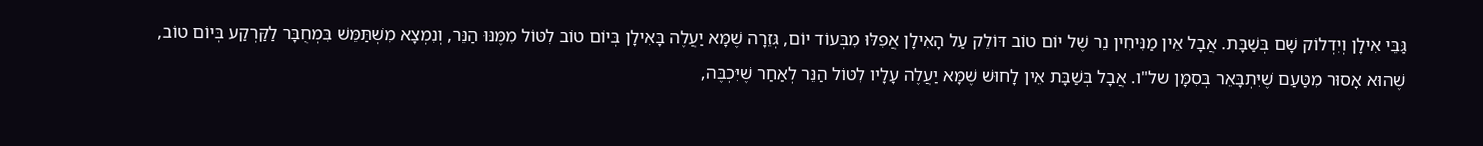גַּבֵּי אִילָן וְיִדְלוֹק שָׁם בְּשַׁבָּת. אֲבָל אֵין מַנִּיחִין נֵר שֶׁל יוֹם טוֹב דּוֹלֵק עַל הָאִילָן אֲפִלּוּ מִבְּעוֹד יוֹם, גְּזֵרָה שֶׁמָּא יַעֲלֶה בָּאִילָן בְּיוֹם טוֹב לִטּוֹל מִמֶּנּוּ הַנֵּר, וְנִמְצָא מִשְׁתַּמֵּשׁ בִּמְחֻבָּר לַקַּרְקַע בְּיוֹם טוֹב, שֶׁהוּא אָסוּר מִטַּעַם שֶׁיִּתְבָּאֵר בְּסִמָּן של"ו. אֲבָל בְּשַׁבָּת אֵין לָחוּשׁ שֶׁמָּא יַעֲלֶה עָלָיו לִטּוֹל הַנֵּר לְאַחַר שֶׁיִּכְבֶּה,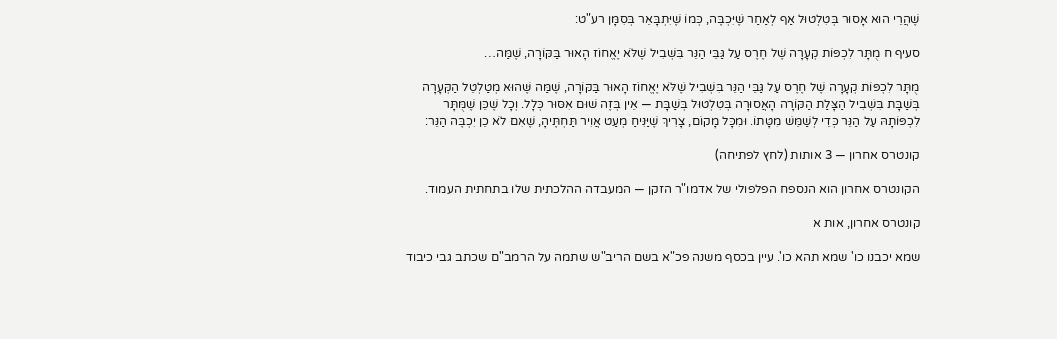שֶׁהֲרֵי הוּא אָסוּר בְּטִלְטוּל אַף לְאַחַר שֶׁיִּכְבֶּה, כְּמוֹ שֶׁיִּתְבָּאֵר בְּסִמָּן רע"ט:

סעיף ח מֻתָּר לִכְפּוֹת קְעָרָה שֶׁל חֶרֶס עַל גַּבֵּי הַנֵּר בִּשְׁבִיל שֶׁלֹּא יֶאֱחוֹז הָאוּר בַּקּוֹרָה, שֶׁמַּה…

מֻתָּר לִכְפּוֹת קְעָרָה שֶׁל חֶרֶס עַל גַּבֵּי הַנֵּר בִּשְׁבִיל שֶׁלֹּא יֶאֱחוֹז הָאוּר בַּקּוֹרָה, שֶׁמַּה שֶּׁהוּא מְטַלְטֵל הַקְּעָרָה בְּשַׁבָּת בִּשְׁבִיל הַצָּלַת הַקּוֹרָה הָאֲסוּרָה בְּטִלְטוּל בְּשַׁבָּת — אֵין בְּזֶה שׁוּם אִסּוּר כְּלָל. וְכָל שֶׁכֵּן שֶׁמֻּתָּר לִכְפּוֹתָהּ עַל הַנֵּר כְּדֵי לְשַׁמֵּשׁ מִטָּתוֹ. וּמִכָּל מָקוֹם, צָרִיךְ שֶׁיַּנִּיחַ מְעַט אֲוִיר תַּחְתֶּיהָ, שֶׁאִם לֹא כֵן יִכְבֶּה הַנֵּר:

קונטרס אחרון — 3 אותות (לחץ לפתיחה)

הקונטרס אחרון הוא הנספח הפלפולי של אדמו"ר הזקן — המעבדה ההלכתית שלו בתחתית העמוד.

קונטרס אחרון, אות א

שמא יכבנו כו' שמא תהא כו'. עיין בכסף משנה פכ"א בשם הריב"ש שתמה על הרמב"ם שכתב גבי כיבוד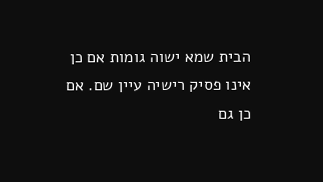הבית שמא ישוה גומות אם כן אינו פסיק רישיה עיין שם. אם כן גם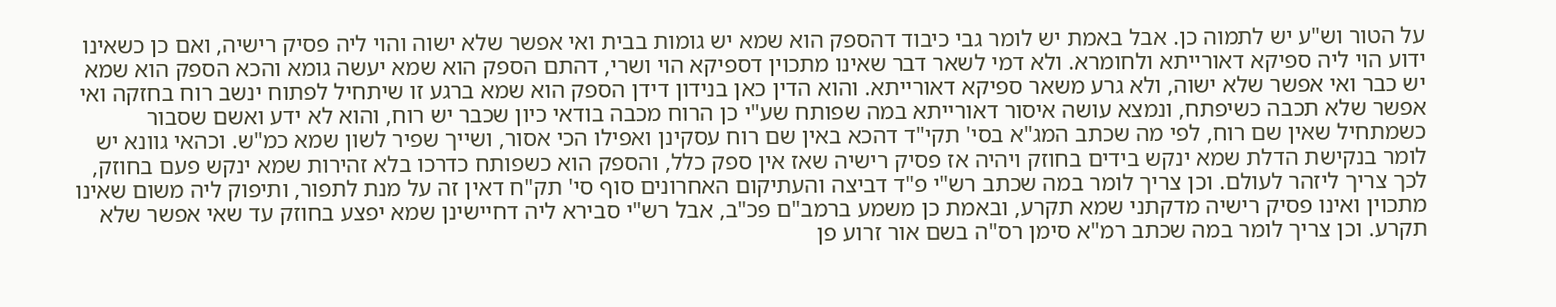על הטור וש"ע יש לתמוה כן. אבל באמת יש לומר גבי כיבוד דהספק הוא שמא יש גומות בבית ואי אפשר שלא ישוה והוי ליה פסיק רישיה, ואם כן כשאינו ידוע הוי ליה ספיקא דאורייתא ולחומרא. ולא דמי לשאר דבר שאינו מתכוין דספיקא הוי ושרי, דהתם הספק הוא שמא יעשה גומא והכא הספק הוא שמא יש כבר ואי אפשר שלא ישוה, ולא גרע משאר ספיקא דאורייתא. והוא הדין כאן בנידון דידן הספק הוא שמא ברגע זו שיתחיל לפתוח ינשב רוח בחזקה ואי אפשר שלא תכבה כשיפתח, ונמצא עושה איסור דאורייתא במה שפותח שע"י כן הרוח מכבה בודאי כיון שכבר יש רוח, והוא לא ידע ואשם שסבור כשמתחיל שאין שם רוח, לפי מה שכתב המג"א בסי' תקי"ד דהכא באין שם רוח עסקינן ואפילו הכי אסור, ושייך שפיר לשון שמא כמ"ש. וכהאי גוונא יש לומר בנקישת הדלת שמא ינקש בידים בחוזק ויהיה אז פסיק רישיה שאז אין ספק כלל, והספק הוא כשפותח כדרכו בלא זהירות שמא ינקש פעם בחוזק, לכך צריך ליזהר לעולם. וכן צריך לומר במה שכתב רש"י פ"ד דביצה והעתיקום האחרונים סוף סי' תק"ח דאין זה על מנת לתפור, ותיפוק ליה משום שאינו מתכוין ואינו פסיק רישיה מדקתני שמא תקרע, ובאמת כן משמע ברמב"ם פכ"ב, אבל רש"י סבירא ליה דחיישינן שמא יפצע בחוזק עד שאי אפשר שלא תקרע. וכן צריך לומר במה שכתב רמ"א סימן רס"ה בשם אור זרוע פן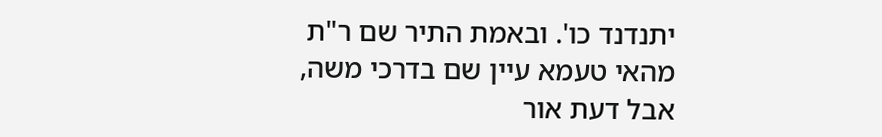יתנדנד כו'. ובאמת התיר שם ר"ת מהאי טעמא עיין שם בדרכי משה, אבל דעת אור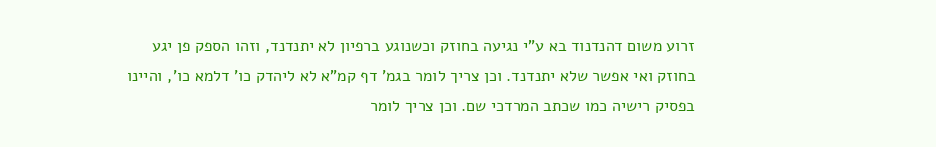זרוע משום דהנדנוד בא ע"י נגיעה בחוזק וכשנוגע ברפיון לא יתנדנד, וזהו הספק פן יגע בחוזק ואי אפשר שלא יתנדנד. וכן צריך לומר בגמ' דף קמ"א לא ליהדק כו' דלמא כו', והיינו בפסיק רישיה כמו שכתב המרדכי שם. וכן צריך לומר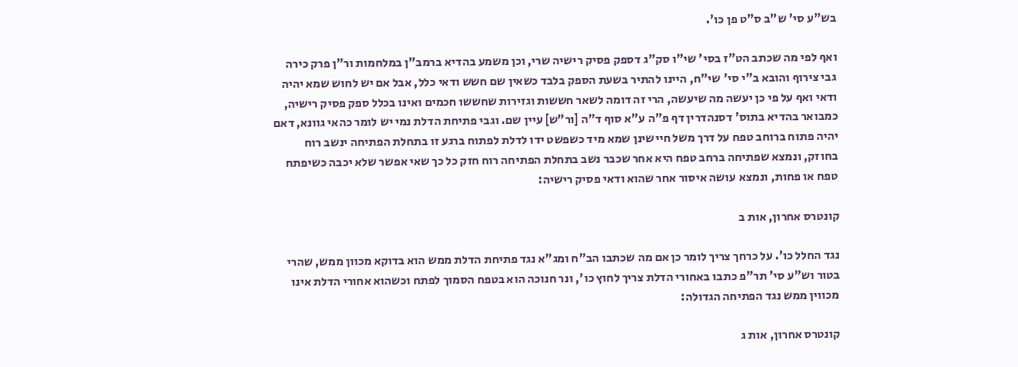בש"ע סי' ש"ב ס"ט פן כו'.

ואף לפי מה שכתב הט"ז בסי' שי"ו סק"ג דספק פסיק רישיה שרי, וכן משמע בהדיא ברמב"ן במלחמות ור"ן פרק כירה גבי צירוף והובא ב"י סי' שי"ח, היינו להתיר בשעת הספק בלבד כשאין שם חשש ודאי כלל, אבל אם יש לחוש שמא יהיה ודאי ואף על פי כן יעשה מה שיעשה, הרי זה דומה לשאר חששות וגזירות שחששו חכמים ואינו בכלל ספק פסיק רישיה, כמבואר בהדיא בתוס' דסנהדרין דף פ"ה ע"א סוף ד"ה [ור"ש] עיין שם. וגבי פתיחת הדלת נמי יש לומר כהאי גוונא, דאם יהיה פתוח ברוחב טפח על דרך משל חיישינן שמא מיד כשפשט ידו לדלת לפתוח ברגע זו בתחלת הפתיחה ינשב רוח בחוזק, ונמצא שפתיחה ברחב טפח היא אחר שכבר נשב בתחלת הפתיחה רוח חזק כל כך שאי אפשר שלא יכבה כשיפתח טפח או פחות, ונמצא עושה איסור אחר שהוא ודאי פסיק רישיה:

קונטרס אחרון, אות ב

נגד החלל כו'. על כרחך צריך לומר כן אם מה שכתבו הב"ח ומג"א נגד פתיחת הדלת ממש הוא בדוקא מכוון ממש, שהרי בטור וש"ע סי' תר"פ כתבו באחורי הדלת צריך לחוץ כו', ונר חנוכה הוא בטפח הסמוך לפתח וכשהוא אחורי הדלת אינו מכווין ממש נגד הפתיחה הגדולה:

קונטרס אחרון, אות ג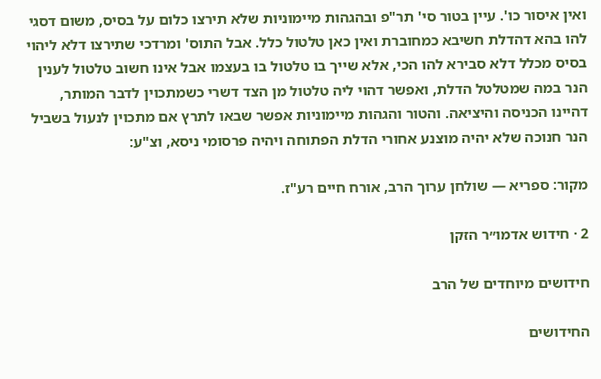ואין איסור כו'. עיין בטור סי' תר"פ ובהגהות מיימוניות שלא תירצו כלום על בסיס, משום דסגי להו בהא דהדלת חשיבא כמחוברת ואין כאן טלטול כלל. אבל התוס' ומרדכי שתירצו דלא ליהוי בסיס מכלל דלא סבירא להו הכי, אלא שייך בו טלטול בו בעצמו אבל אינו חשוב טלטול לענין הנר במה שמטלטל הדלת, ואפשר דהוי ליה טלטול מן הצד דשרי כשמתכוין לדבר המותר, דהיינו הכניסה והיציאה. והטור והגהות מיימוניות אפשר שבאו לתרץ אם מתכוין לנעול בשביל הנר חנוכה שלא יהיה מוצנע אחורי הדלת הפתוחה ויהיה פרסומי ניסא, וצ"ע:

מקור: ספריא — שולחן ערוך הרב, אורח חיים רע"ז.

2 · חידוש אדמו״ר הזקן

חידושים מיוחדים של הרב

החידושים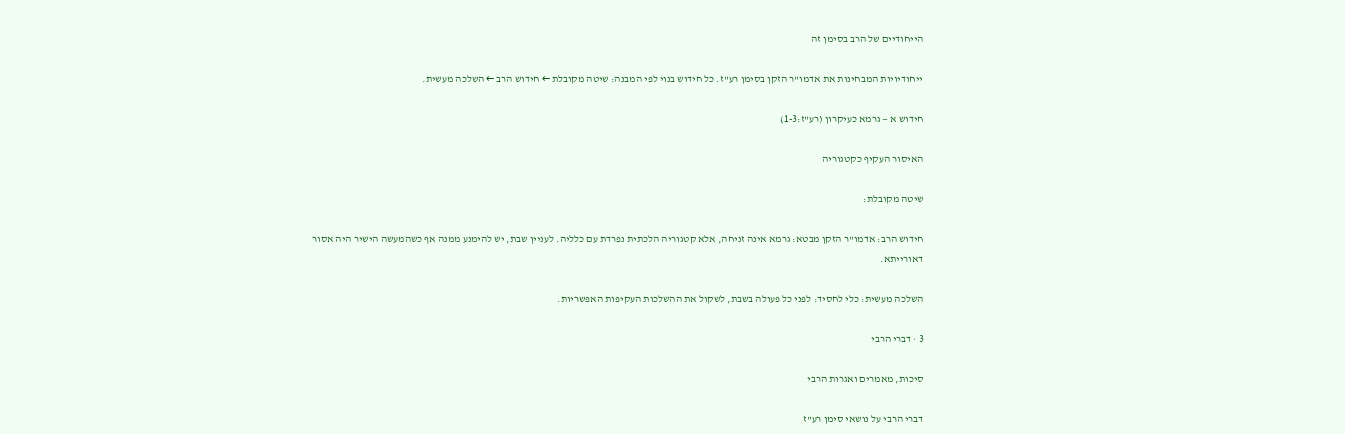הייחודיים של הרב בסימן זה

ייחודיויות המבחינות את אדמו"ר הזקן בסימן רע"ז. כל חידוש בנוי לפי המבנה: שיטה מקובלת ← חידוש הרב ← השלכה מעשית.

חידוש א — גרמא כעיקרון (רע"ז:1-3)

האיסור העקיף כקטגוריה

שיטה מקובלת:

חידוש הרב: אדמו"ר הזקן מבטא: גרמא אינה זניחה, אלא קטגוריה הלכתית נפרדת עם כלליה. לעניין שבת, יש להימנע ממנה אף כשהמעשה הישיר היה אסור דאורייתא.

השלכה מעשית: כלי לחסיד: לפני כל פעולה בשבת, לשקול את ההשלכות העקיפות האפשריות.

3 · דברי הרבי

סיכות, מאמרים ואגרות הרבי

דברי הרבי על נושאי סימן רע"ז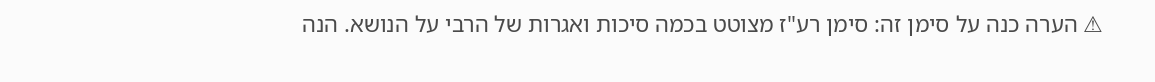⚠ הערה כנה על סימן זה: סימן רע"ז מצוטט בכמה סיכות ואגרות של הרבי על הנושא. הנה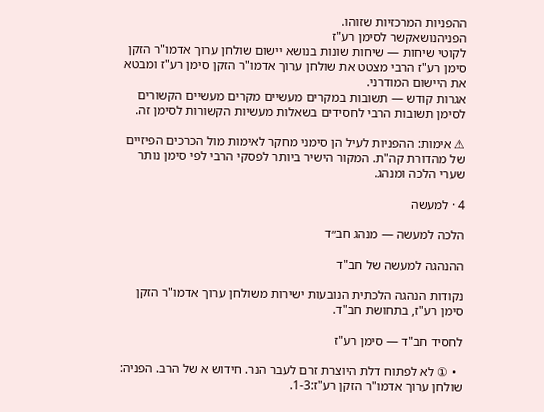ההפניות המרכזיות שזוהו.
הפניהנושאקשר לסימן רע"ז
לקוטי שיחות — שיחות שונות בנושא יישום שולחן ערוך אדמו"ר הזקן סימן רע"ז הרבי מצטט את שולחן ערוך אדמו"ר הזקן סימן רע"ז ומבטא את היישום המודרני.
אגרות קודש — תשובות במקרים מעשיים מקרים מעשיים הקשורים לסימן תשובות הרבי לחסידים בשאלות מעשיות הקשורות לסימן זה.

⚠ אימות: ההפניות לעיל הן סימני מחקר לאימות מול הכרכים הפיזיים של מהדורת קה"ת. המקור הישיר ביותר לפסקי הרבי לפי סימן נותר שערי הלכה ומנהג.

4 · למעשה

הלכה למעשה — מנהג חב״ד

ההנהגה למעשה של חב"ד

נקודות הנהגה הלכתית הנובעות ישירות משולחן ערוך אדמו"ר הזקן סימן רע"ז, בתחושת חב"ד.

לחסיד חב"ד — סימן רע"ז

  • ① לא לפתוח דלת היוצרת זרם לעבר הנר. חידוש א של הרב. הפניה: שולחן ערוך אדמו"ר הזקן רע"ז:1-3.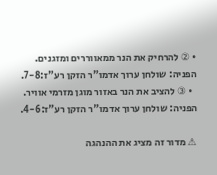• ② להרחיק את הנר ממאווררים ומזגנים. הפניה: שולחן ערוך אדמו"ר הזקן רע"ז:7-8.
  • ③ להציב את הנר באזור מוגן מזרמי אוויר. הפניה: שולחן ערוך אדמו"ר הזקן רע"ז:4-6.

⚠ מדור זה מציג את ההנהגה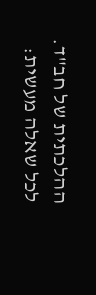ההלכתית של חב"ד. לכל שאלה מעשית: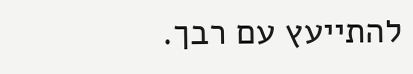להתייעץ עם רבך.